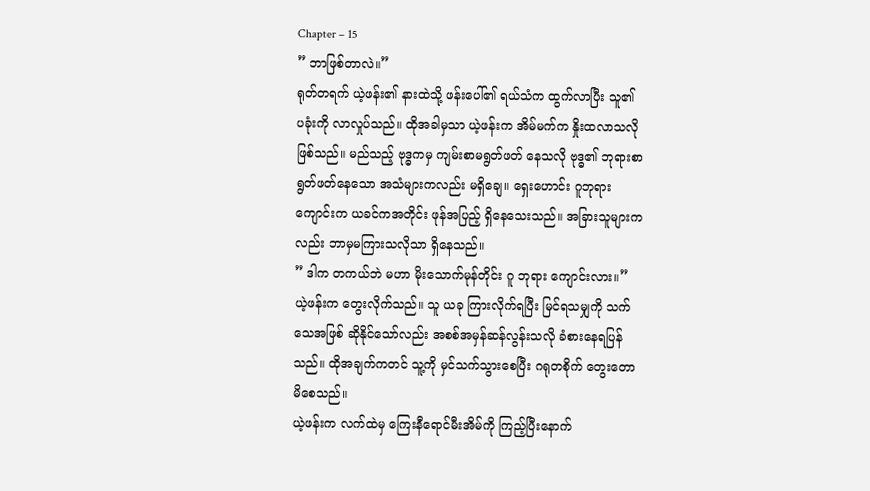Chapter – 15
” ဘာဖြစ်တာလဲ။”
ရုတ်တရက် ယဲ့ဖန်း၏ နားထဲသို့ ဖန်းပေါ်၏ ရယ်သံက ထွက်လာပြီး သူ၏ ပခုံးကို လာလှုပ်သည်။ ထိုအခါမှသာ ယဲ့ဖန်းက အိမ်မက်က နှိုးထလာသလိုဖြစ်သည်။ မည်သည့် ဗုဒ္ဓကမှ ကျမ်းစာမရွတ်ဖတ် နေသလို ဗုဒ္ဓ၏ ဘုရားစာ ရွတ်ဖတ်နေသော အသံများကလည်း မရှိချေ။ ရှေးဟောင်း ဂူဘုရားကျောင်းက ယခင်ကအတိုင်း ဖုန်အပြည့် ရှိနေသေးသည်။ အခြားသူများကလည်း ဘာမှမကြားသလိုသာ ရှိနေသည်။
” ဒါက တကယ်ဘဲ မဟာ မိုးသောက်မုန်တိုင်း ဂူ ဘုရား ကျောင်းလား။”
ယဲ့ဖန်းက တွေးလိုက်သည်။ သူ ယခု ကြားလိုက်ရပြီး မြင်ရသမျှကို သက်သေအဖြစ် ဆိုနိုင်သော်လည်း အစစ်အမှန်ဆန်လွန်းသလို ခံစားနေရပြန်သည်။ ထိုအချက်ကတင် သူ့ကို မှင်သက်သွားစေပြီး ဂရုတစိုက် တွေးတောမိစေသည်။
ယဲ့ဖန်းက လက်ထဲမှ ကြေးနီရောင်မီးအိမ်ကို ကြည့်ပြီးနောက်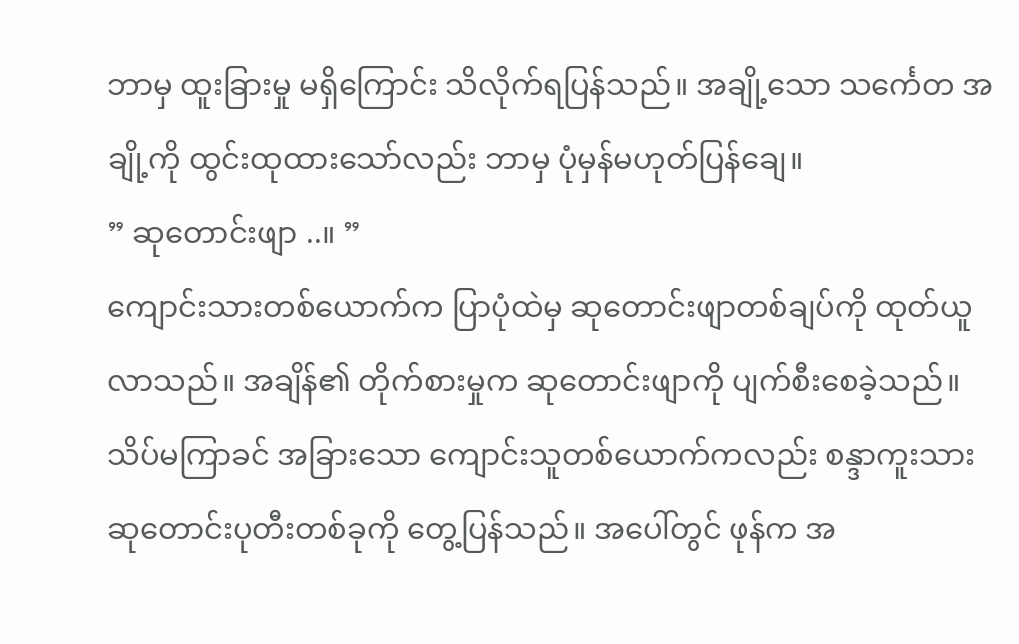ဘာမှ ထူးခြားမှု မရှိကြောင်း သိလိုက်ရပြန်သည်။ အချို့သော သင်္ကေတ အချို့ကို ထွင်းထုထားသော်လည်း ဘာမှ ပုံမှန်မဟုတ်ပြန်ချေ။
” ဆုတောင်းဖျာ ..။ ”
ကျောင်းသားတစ်ယောက်က ပြာပုံထဲမှ ဆုတောင်းဖျာတစ်ချပ်ကို ထုတ်ယူလာသည်။ အချိန်၏ တိုက်စားမှုက ဆုတောင်းဖျာကို ပျက်စီးစေခဲ့သည်။
သိပ်မကြာခင် အခြားသော ကျောင်းသူတစ်ယောက်ကလည်း စန္ဒာကူးသား ဆုတောင်းပုတီးတစ်ခုကို တွေ့ပြန်သည်။ အပေါ်တွင် ဖုန်က အ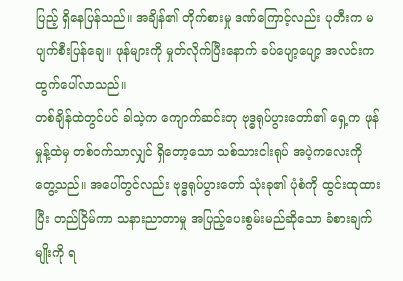ပြည့် ရှိနေပြန်သည်။ အချိန်၏ တိုက်စားမှု ဒဏ်ကြောင့်လည်း ပုတီးက မပျက်စီးပြန်ချေ။ ဖုန်များကို မှုတ်လိုက်ပြီးနောက် ခပ်ပျော့ပျော့ အလင်းက ထွက်ပေါ်လာသည်။
တစ်ချိန်ထဲတွင်ပင် ခါသဲ့က ကျောက်ဆင်းတု ဗုဒ္ဓရုပ်ပွားတော်၏ ရှေ့က ဖုန်မှုန့်ထဲမှ တစ်ဝက်သာလျှင် ရှိတော့သော သစ်သားငါးရုပ် အပဲ့ကလေးကို တွေ့သည်။ အပေါ်တွင်လည်း ဗုဒ္ဓရုပ်ပွားတော် သုံးခု၏ ပုံစံကို ထွင်းထုထားပြီး တည်ငြိမ်ကာ သနားညာတာမှု အပြည့်ပေးစွမ်းမည်ဆိုသော ခံစားချက်မျိုးကို ရ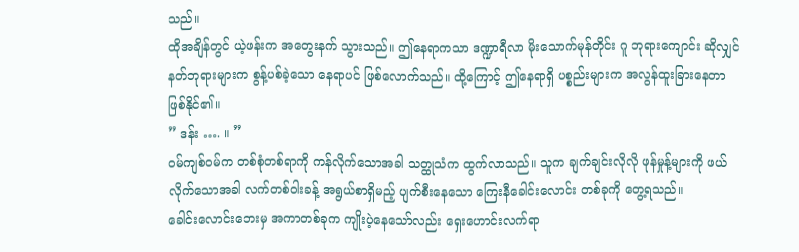သည်။
ထိုအချိန်တွင် ယဲ့ဖန်းက အတွေးနက် သွားသည်။ ဤနေရာကသာ ဒဏ္ဍာရီလာ မိုးသောက်မုန်တိုင်း ဂူ ဘုရားကျောင်း ဆိုလျှင် နတ်ဘုရားများက စွန့်ပစ်ခဲ့သော နေရာပင် ဖြစ်လောက်သည်။ ထို့ကြောင့် ဤနေရာရှိ ပစ္စည်းများက အလွန်ထူးခြားနေတာ ဖြစ်နိုင်၏။
” ဒန်း …. ။ ”
ဝမ်ကျစ်ဝမ်က တစ်စုံတစ်ရာကို ကန်လိုက်သောအခါ သတ္ထုသံက ထွက်လာသည်။ သူက ချက်ချင်းလိုလို ဖုန်မှုန့်များကို ဖယ်လိုက်သောအခါ လက်တစ်ဝါးခန့် အရွယ်စာရှိမည့် ပျက်စီးနေသော ကြေးနီခေါင်းလောင်း တစ်ခုကို တွေ့ရသည်။
ခေါင်းလောင်းဘေးမှ အကာတစ်ခုက ကျိုးပဲ့နေသော်လည်း ရှေးဟောင်းလက်ရာ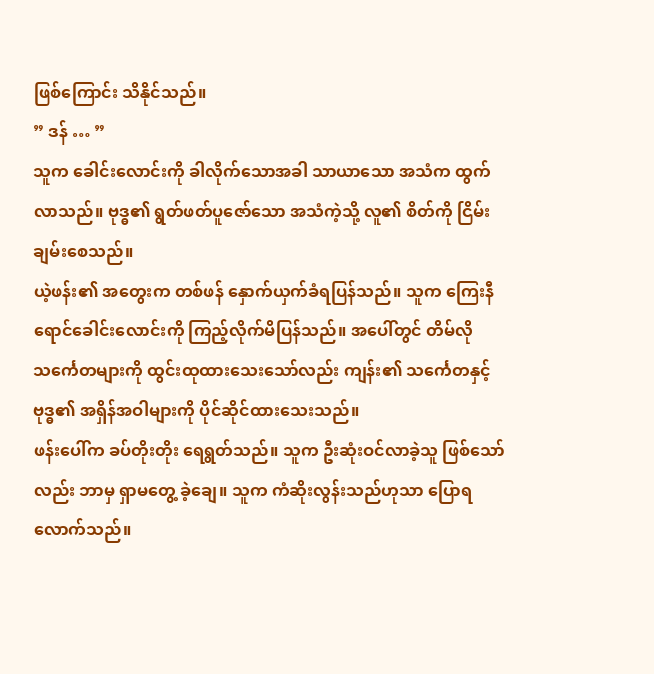ဖြစ်ကြောင်း သိနိုင်သည်။
” ဒန် … ”
သူက ခေါင်းလောင်းကို ခါလိုက်သောအခါ သာယာသော အသံက ထွက်လာသည်။ ဗုဒ္ဓ၏ ရွတ်ဖတ်ပူဇော်သော အသံကဲ့သို့ လူ၏ စိတ်ကို ငြိမ်းချမ်းစေသည်။
ယဲ့ဖန်း၏ အတွေးက တစ်ဖန် နှောက်ယှက်ခံရပြန်သည်။ သူက ကြေးနီရောင်ခေါင်းလောင်းကို ကြည့်လိုက်မိပြန်သည်။ အပေါ်တွင် တိမ်လို သင်္ကေတများကို ထွင်းထုထားသေးသော်လည်း ကျန်း၏ သင်္ကေတနှင့် ဗုဒ္ဓ၏ အရှိန်အဝါများကို ပိုင်ဆိုင်ထားသေးသည်။
ဖန်းပေါ်က ခပ်တိုးတိုး ရေရွတ်သည်။ သူက ဦးဆုံးဝင်လာခဲ့သူ ဖြစ်သော်လည်း ဘာမှ ရှာမတွေ့ ခဲ့ချေ။ သူက ကံဆိုးလွန်းသည်ဟုသာ ပြောရလောက်သည်။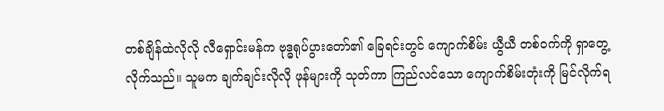တစ်ချိန်ထဲလိုလို လီရှောင်းမန်က ဗုဒ္ဓရုပ်ပွားတော်၏ ခြေရင်းတွင် ကျောက်စိမ်း ယွီယီ တစ်ဝက်ကို ရှာတွေ့လိုက်သည်။ သူမက ချက်ချင်းလိုလို ဖုန်များကို သုတ်ကာ ကြည်လင်သော ကျောက်စိမ်းတုံးကို မြင်လိုက်ရ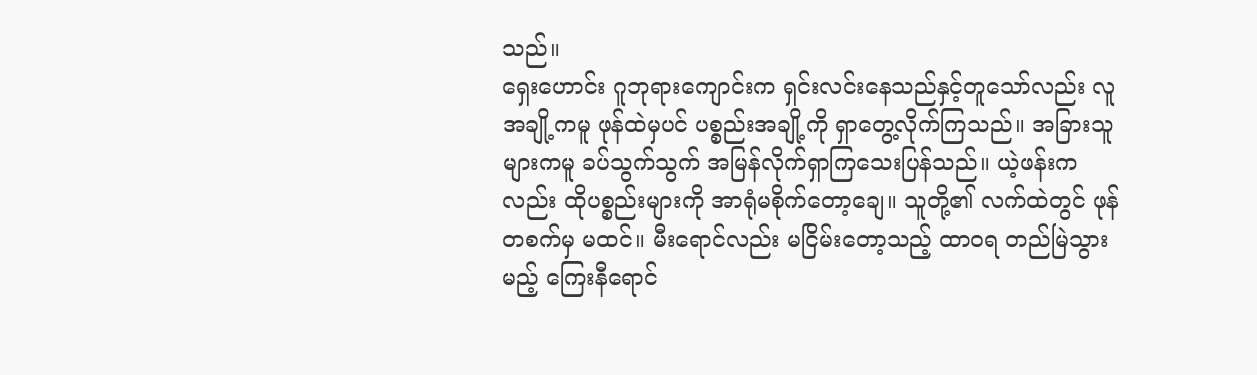သည်။
ရှေးဟောင်း ဂူဘုရားကျောင်းက ရှင်းလင်းနေသည်နှင့်တူသော်လည်း လူအချို့ကမူ ဖုန်ထဲမှပင် ပစ္စည်းအချို့ကို ရှာတွေ့လိုက်ကြသည်။ အခြားသူများကမူ ခပ်သွက်သွက် အမြန်လိုက်ရှာကြသေးပြန်သည်။ ယဲ့ဖန်းကလည်း ထိုပစ္စည်းများကို အာရုံမစိုက်တော့ချေ။ သူတို့၏ လက်ထဲတွင် ဖုန်တစက်မှ မထင်။ မီးရောင်လည်း မငြိမ်းတော့သည့် ထာဝရ တည်မြဲသွားမည့် ကြေးနီရောင်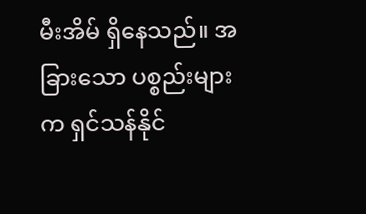မီးအိမ် ရှိနေသည်။ အခြားသော ပစ္စည်းများက ရှင်သန်နိုင်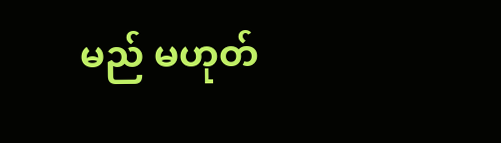မည် မဟုတ်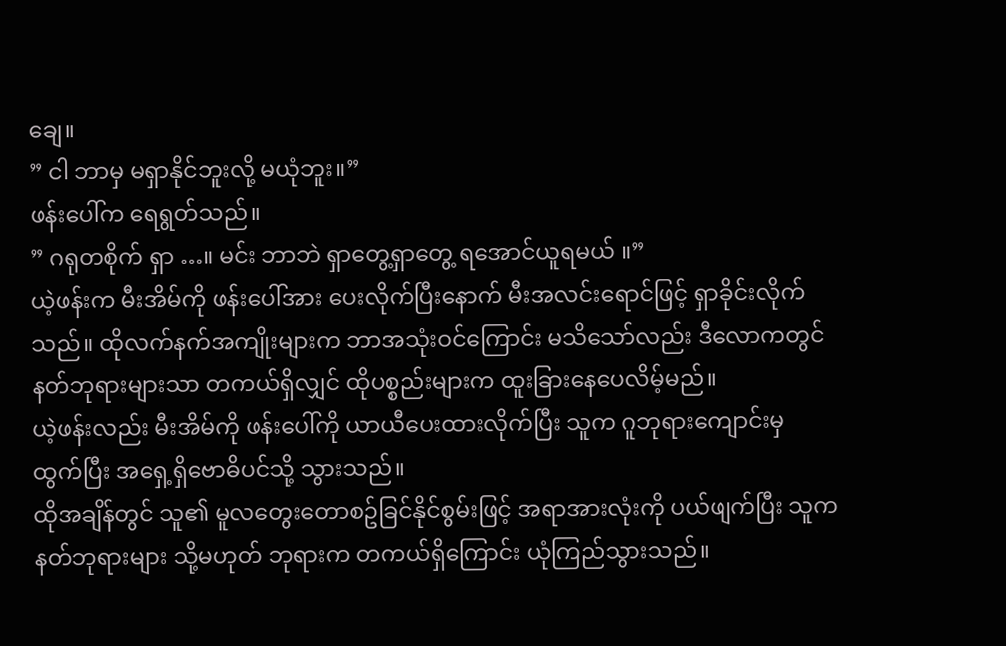ချေ။
” ငါ ဘာမှ မရှာနိုင်ဘူးလို့ မယုံဘူး။”
ဖန်းပေါ်က ရေရွတ်သည်။
” ဂရုတစိုက် ရှာ …။ မင်း ဘာဘဲ ရှာတွေ့ရှာတွေ့ ရအောင်ယူရမယ် ။”
ယဲ့ဖန်းက မီးအိမ်ကို ဖန်းပေါ်အား ပေးလိုက်ပြီးနောက် မီးအလင်းရောင်ဖြင့် ရှာခိုင်းလိုက်သည်။ ထိုလက်နက်အကျိုးများက ဘာအသုံးဝင်ကြောင်း မသိသော်လည်း ဒီလောကတွင် နတ်ဘုရားများသာ တကယ်ရှိလျှင် ထိုပစ္စည်းများက ထူးခြားနေပေလိမ့်မည်။
ယဲ့ဖန်းလည်း မီးအိမ်ကို ဖန်းပေါ်ကို ယာယီပေးထားလိုက်ပြီး သူက ဂူဘုရားကျောင်းမှ ထွက်ပြီး အရှေ့ရှိဗောဓိပင်သို့ သွားသည်။
ထိုအချိန်တွင် သူ၏ မူလတွေးတောစဥ်ခြင်နိုင်စွမ်းဖြင့် အရာအားလုံးကို ပယ်ဖျက်ပြီး သူက နတ်ဘုရားများ သို့မဟုတ် ဘုရားက တကယ်ရှိကြောင်း ယုံကြည်သွားသည်။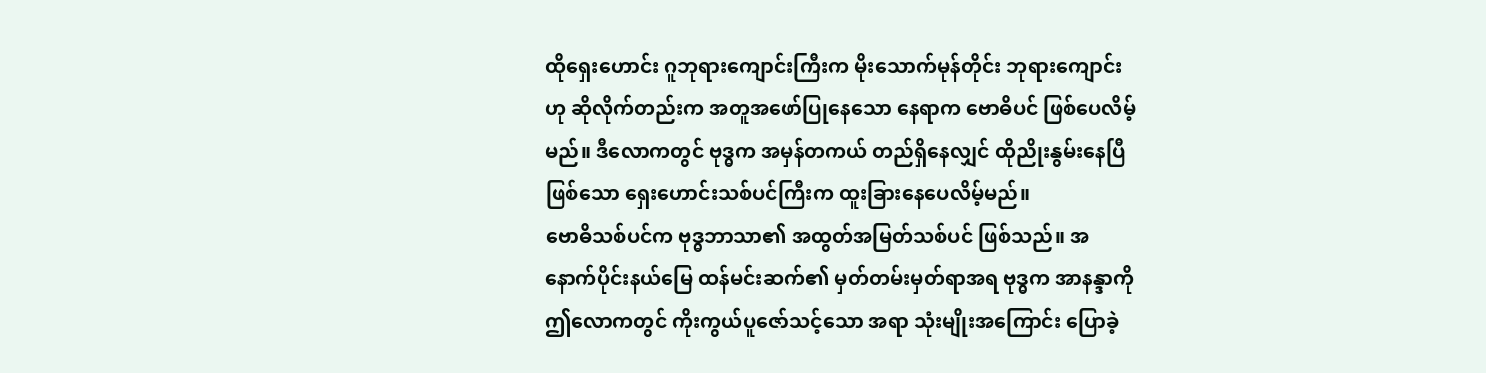ထိုရှေးဟောင်း ဂူဘုရားကျောင်းကြီးက မိုးသောက်မုန်တိုင်း ဘုရားကျောင်းဟု ဆိုလိုက်တည်းက အတူအဖော်ပြုနေသော နေရာက ဗောဓိပင် ဖြစ်ပေလိမ့်မည်။ ဒီလောကတွင် ဗုဒ္ဓက အမှန်တကယ် တည်ရှိနေလျှင် ထိုညိုးနွမ်းနေပြီဖြစ်သော ရှေးဟောင်းသစ်ပင်ကြီးက ထူးခြားနေပေလိမ့်မည်။
ဗောဓိသစ်ပင်က ဗုဒ္ဓဘာသာ၏ အထွတ်အမြတ်သစ်ပင် ဖြစ်သည်။ အနောက်ပိုင်းနယ်မြေ ထန်မင်းဆက်၏ မှတ်တမ်းမှတ်ရာအရ ဗုဒ္ဓက အာနန္ဒာကို ဤလောကတွင် ကိုးကွယ်ပူဇော်သင့်သော အရာ သုံးမျိုးအကြောင်း ပြောခဲ့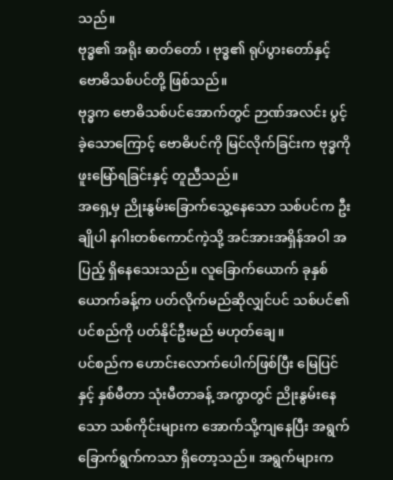သည်။
ဗုဒ္ဓ၏ အရိုး ဓာတ်တော် ၊ ဗုဒ္ဓ၏ ရုပ်ပွားတော်နှင့် ဗောဓိသစ်ပင်တို့ ဖြစ်သည်။
ဗုဒ္ဓက ဗောဓိသစ်ပင်အောက်တွင် ဉာဏ်အလင်း ပွင့်ခဲ့သောကြောင့် ဗောဓိပင်ကို မြင်လိုက်ခြင်းက ဗုဒ္ဓကို ဖူးမြော်ရခြင်းနှင့် တူညီသည်။
အရှေ့မှ ညိုးနွမ်းခြောက်သွေ့နေသော သစ်ပင်က ဦးချိုပါ နဂါးတစ်ကောင်ကဲ့သို့ အင်အားအရှိန်အဝါ အပြည့် ရှိနေသေးသည်။ လူခြောက်ယောက် ခုနှစ်ယောက်ခန့်က ပတ်လိုက်မည်ဆိုလျှင်ပင် သစ်ပင်၏ ပင်စည်ကို ပတ်နိုင်ဦးမည် မဟုတ်ချေ။
ပင်စည်က ဟောင်းလောက်ပေါက်ဖြစ်ပြီး မြေပြင်နှင့် နှစ်မီတာ သုံးမီတာခန့် အကွာတွင် ညိုးနွမ်းနေသော သစ်ကိုင်းများက အောက်သို့ကျနေပြီး အရွက်ခြောက်ရွက်ကသာ ရှိတော့သည်။ အရွက်များက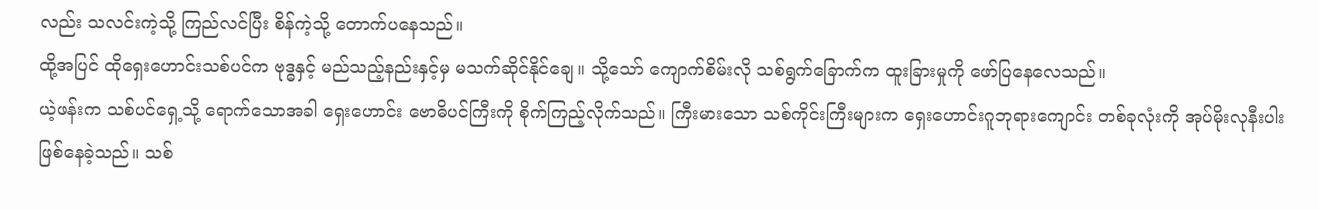လည်း သလင်းကဲ့သို့ ကြည်လင်ပြီး စိန်ကဲ့သို့ တောက်ပနေသည်။
ထို့အပြင် ထိုရှေးဟောင်းသစ်ပင်က ဗုဒ္ဓနှင့် မည်သည့်နည်းနှင့်မှ မသက်ဆိုင်နိုင်ချေ။ သို့သော် ကျောက်စိမ်းလို သစ်ရွက်ခြောက်က ထူးခြားမှုကို ဖော်ပြနေလေသည်။
ယဲ့ဖန်းက သစ်ပင်ရှေ့သို့ ရောက်သောအခါ ရှေးဟောင်း ဗောဓိပင်ကြီးကို စိုက်ကြည့်လိုက်သည်။ ကြီးမားသော သစ်ကိုင်းကြီးများက ရှေးဟောင်းဂူဘုရားကျောင်း တစ်ခုလုံးကို အုပ်မိုးလုနီးပါး ဖြစ်နေခဲ့သည်။ သစ်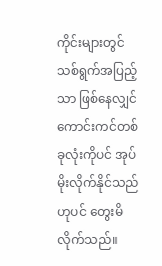ကိုင်းများတွင် သစ်ရွက်အပြည့်သာ ဖြစ်နေလျှင် ကောင်းကင်တစ်ခုလုံးကိုပင် အုပ်မိုးလိုက်နိုင်သည်ဟုပင် တွေးမိလိုက်သည်။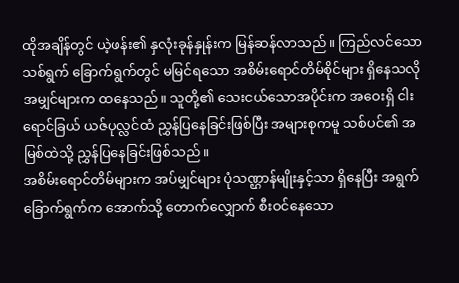ထိုအချိန်တွင် ယဲ့ဖန်း၏ နှလုံးခုန်နှုန်းက မြန်ဆန်လာသည်။ ကြည်လင်သော သစ်ရွက် ခြောက်ရွက်တွင် မမြင်ရသော အစိမ်းရောင်တိမ်စိုင်များ ရှိနေသလို အမျှင်များက ထနေသည်။ သူတို့၏ သေးငယ်သောအပိုင်းက အဝေးရှိ ငါးရောင်ခြယ် ယဇ်ပုလ္လင်ထံ ညွှန်ပြနေခြင်းဖြစ်ပြီး အများစုကမူ သစ်ပင်၏ အမြစ်ထဲသို့ ညွှန်ပြနေခြင်းဖြစ်သည်။
အစိမ်းရောင်တိမ်များက အပ်မျှင်များ ပုံသဏ္ဌာန်မျိုးနှင့်သာ ရှိနေပြီး အရွက်ခြောက်ရွက်က အောက်သို့ တောက်လျှောက် စီးဝင်နေသော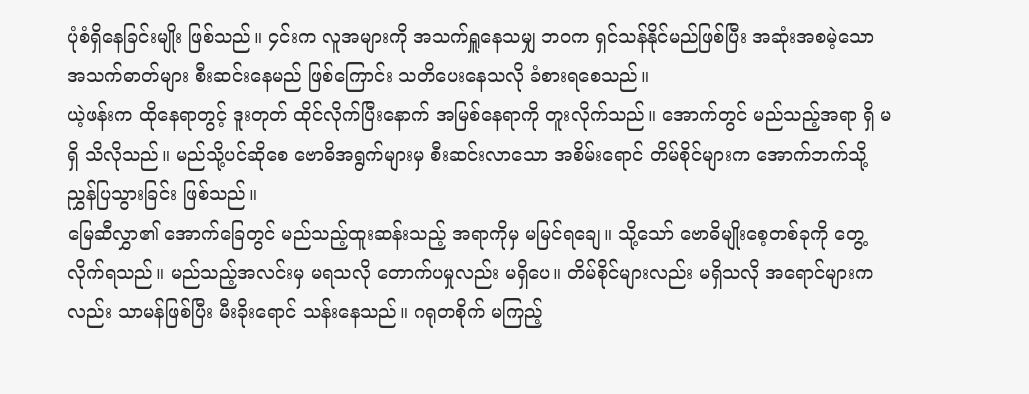ပုံစံရှိနေခြင်းမျိုး ဖြစ်သည်။ ၄င်းက လူအများကို အသက်ရှူနေသမျှ ဘဝက ရှင်သန်နိုင်မည်ဖြစ်ပြီး အဆုံးအစမဲ့သော အသက်ဓာတ်များ စီးဆင်းနေမည် ဖြစ်ကြောင်း သတိပေးနေသလို ခံစားရစေသည်။
ယဲ့ဖန်းက ထိုနေရာတွင့် ဒူးတုတ် ထိုင်လိုက်ပြီးနောက် အမြစ်နေရာကို တူးလိုက်သည်။ အောက်တွင် မည်သည့်အရာ ရှိ မရှိ သိလိုသည်။ မည်သို့ပင်ဆိုစေ ဗောဓိအရွက်များမှ စီးဆင်းလာသော အစိမ်းရောင် တိမ်စိုင်များက အောက်ဘက်သို့ ညွှန်ပြသွားခြင်း ဖြစ်သည်။
မြေဆီလွှာ၏ အောက်ခြေတွင် မည်သည့်ထူးဆန်းသည့် အရာကိုမှ မမြင်ရချေ။ သို့သော် ဗောဓိမျိုးစေ့တစ်ခုကို တွေ့လိုက်ရသည်။ မည်သည့်အလင်းမှ မရသလို တောက်ပမှုလည်း မရှိပေ။ တိမ်စိုင်များလည်း မရှိသလို အရောင်များကလည်း သာမန်ဖြစ်ပြီး မီးခိုးရောင် သန်းနေသည်။ ဂရုတစိုက် မကြည့်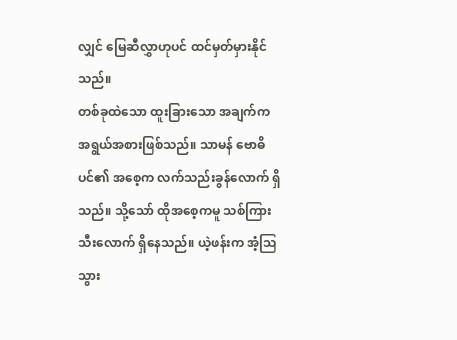လျှင် မြေဆီလွှာဟုပင် ထင်မှတ်မှားနိုင်သည်။
တစ်ခုထဲသော ထူးခြားသော အချက်က အရွယ်အစားဖြစ်သည်။ သာမန် ဗောဓိပင်၏ အစေ့က လက်သည်းခွန်လောက် ရှိသည်။ သို့သော် ထိုအစေ့ကမူ သစ်ကြားသီးလောက် ရှိနေသည်။ ယဲ့ဖန်းက အံ့ဩသွား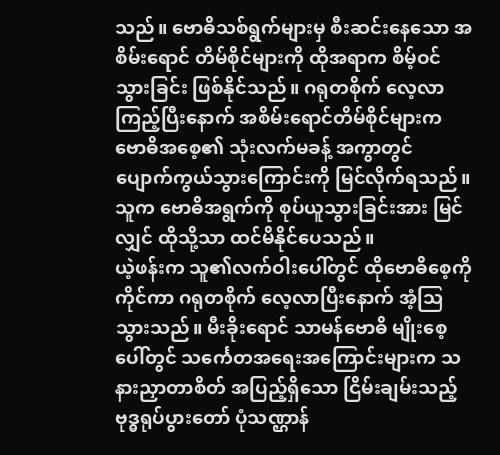သည်။ ဗောဓိသစ်ရွက်များမှ စီးဆင်းနေသော အစိမ်းရောင် တိမ်စိုင်များကို ထိုအရာက စိမ့်ဝင်သွားခြင်း ဖြစ်နိုင်သည်။ ဂရုတစိုက် လေ့လာကြည့်ပြီးနောက် အစိမ်းရောင်တိမ်စိုင်များက ဗောဓိအစေ့၏ သုံးလက်မခန့် အကွာတွင် ပျောက်ကွယ်သွားကြောင်းကို မြင်လိုက်ရသည်။ သူက ဗောဓိအရွက်ကို စုပ်ယူသွားခြင်းအား မြင်လျှင် ထိုသို့သာ ထင်မိနိုင်ပေသည်။
ယဲ့ဖန်းက သူ၏လက်ဝါးပေါ်တွင် ထိုဗောဓိစေ့ကို ကိုင်ကာ ဂရုတစိုက် လေ့လာပြီးနောက် အံ့ဩသွားသည်။ မီးခိုးရောင် သာမန်ဗောဓိ မျိုးစေ့ပေါ်တွင် သင်္ကေတအရေးအကြောင်းများက သနားညှာတာစိတ် အပြည့်ရှိသော ငြိမ်းချမ်းသည့် ဗုဒ္ဓရုပ်ပွားတော် ပုံသဏ္ဌာန်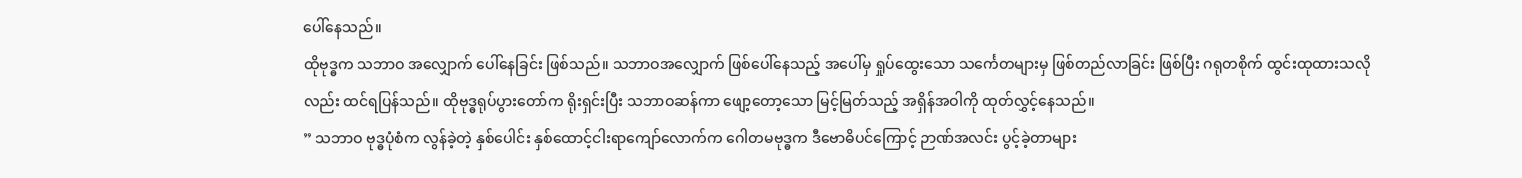ပေါ်နေသည်။
ထိုဗုဒ္ဓက သဘာဝ အလျှောက် ပေါ်နေခြင်း ဖြစ်သည်။ သဘာဝအလျှောက် ဖြစ်ပေါ်နေသည့် အပေါ်မှ ရှုပ်ထွေးသော သင်္ကေတများမှ ဖြစ်တည်လာခြင်း ဖြစ်ပြီး ဂရုတစိုက် ထွင်းထုထားသလိုလည်း ထင်ရပြန်သည်။ ထိုဗုဒ္ဓရုပ်ပွားတော်က ရိုးရှင်းပြီး သဘာဝဆန်ကာ ဖျော့တော့သော မြင့်မြတ်သည့် အရှိန်အဝါကို ထုတ်လွှင့်နေသည်။
” သဘာဝ ဗုဒ္ဓပုံစံက လွန်ခဲ့တဲ့ နှစ်ပေါင်း နှစ်ထောင့်ငါးရာကျော်လောက်က ဂေါတမဗုဒ္ဓက ဒီဗောဓိပင်ကြောင့် ဉာဏ်အလင်း ပွင့်ခဲ့တာများ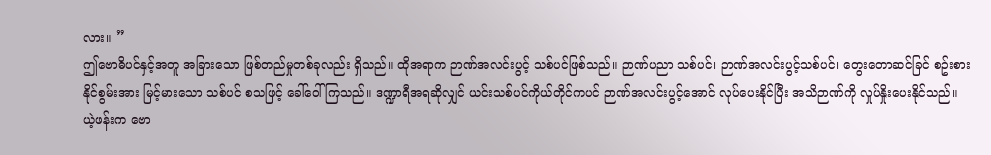လား။ ”
ဤဗောဓိပင်နှင့်အတူ အခြားသော ဖြစ်တည်မှုတစ်ခုလည်း ရှိသည်။ ထိုအရာက ဉာဏ်အလင်းပွင့် သစ်ပင်ဖြစ်သည်။ ဉာဏ်ပညာ သစ်ပင်၊ ဉာဏ်အလင်းပွင့်သစ်ပင်၊ တွေးတောဆင်ခြင် စဥ်းစားနိုင်စွမ်းအား မြင့်မားသော သစ်ပင် စသဖြင့် ခေါ်ဝေါ်ကြသည်။ ဒဏ္ဍာရီအရဆိုလျှင် ယင်းသစ်ပင်ကိုယ်တိုင်ကပင် ဉာဏ်အလင်းပွင့်အောင် လုပ်ပေးနိုင်ပြီး အသိဉာဏ်ကို လှုပ်နှိုးပေးနိုင်သည်။
ယဲ့ဖန်းက ဗော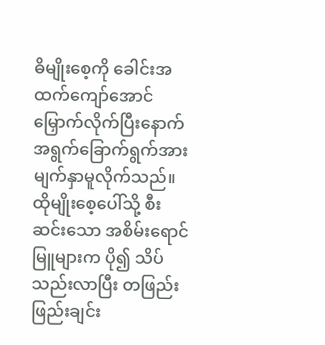ဓိမျိုးစေ့ကို ခေါင်းအထက်ကျော်အောင် မြှောက်လိုက်ပြီးနောက် အရွက်ခြောက်ရွက်အား မျက်နှာမူလိုက်သည်။ ထိုမျိုးစေ့ပေါ်သို့ စီးဆင်းသော အစိမ်းရောင် မြူများက ပို၍ သိပ်သည်းလာပြီး တဖြည်းဖြည်းချင်း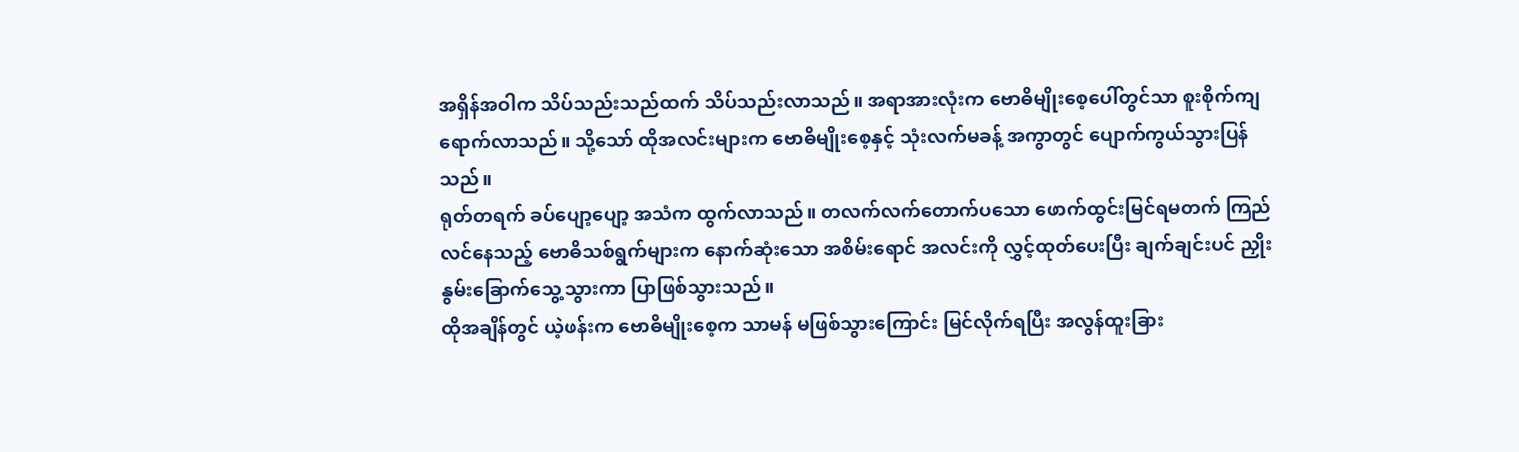အရှိန်အဝါက သိပ်သည်းသည်ထက် သိပ်သည်းလာသည်။ အရာအားလုံးက ဗောဓိမျိုးစေ့ပေါ်တွင်သာ စူးစိုက်ကျရောက်လာသည်။ သို့သော် ထိုအလင်းများက ဗောဓိမျိုးစေ့နှင့် သုံးလက်မခန့် အကွာတွင် ပျောက်ကွယ်သွားပြန်သည်။
ရုတ်တရက် ခပ်ပျော့ပျော့ အသံက ထွက်လာသည်။ တလက်လက်တောက်ပသော ဖောက်ထွင်းမြင်ရမတက် ကြည်လင်နေသည့် ဗောဓိသစ်ရွက်များက နောက်ဆုံးသော အစိမ်းရောင် အလင်းကို လွှင့်ထုတ်ပေးပြီး ချက်ချင်းပင် ညှိုးနွမ်းခြောက်သွေ့သွားကာ ပြာဖြစ်သွားသည်။
ထိုအချိန်တွင် ယဲ့ဖန်းက ဗောဓိမျိုးစေ့က သာမန် မဖြစ်သွားကြောင်း မြင်လိုက်ရပြီး အလွန်ထူးခြား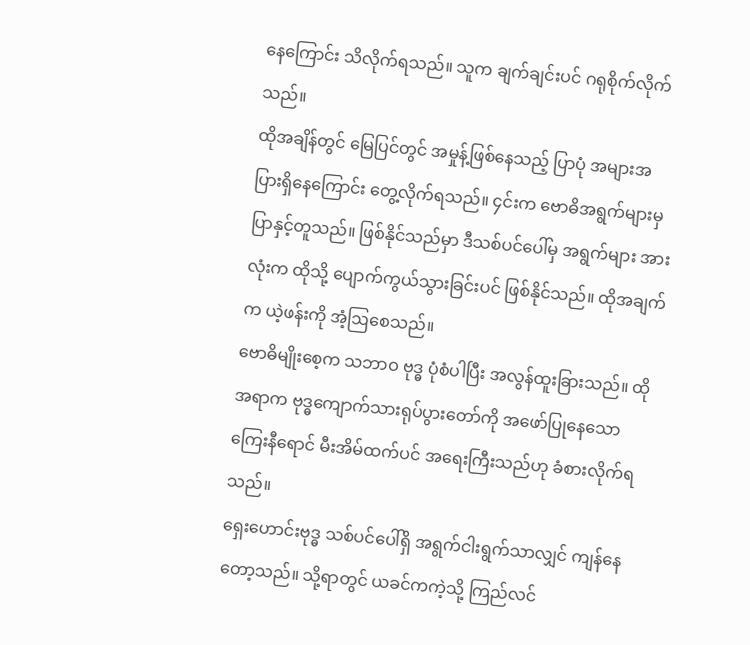နေကြောင်း သိလိုက်ရသည်။ သူက ချက်ချင်းပင် ဂရုစိုက်လိုက်သည်။
ထိုအချိန်တွင် မြေပြင်တွင် အမှုန့်ဖြစ်နေသည့် ပြာပုံ အများအပြားရှိနေကြောင်း တွေ့လိုက်ရသည်။ ၄င်းက ဗောဓိအရွက်များမှ ပြာနှင့်တူသည်။ ဖြစ်နိုင်သည်မှာ ဒီသစ်ပင်ပေါ်မှ အရွက်များ အားလုံးက ထိုသို့ ပျောက်ကွယ်သွားခြင်းပင် ဖြစ်နိုင်သည်။ ထိုအချက်က ယဲ့ဖန်းကို အံ့ဩစေသည်။
ဗောဓိမျိုးစေ့က သဘာဝ ဗုဒ္ဓ ပုံစံပါပြီး အလွန်ထူးခြားသည်။ ထိုအရာက ဗုဒ္ဓကျောက်သားရုပ်ပွားတော်ကို အဖော်ပြုနေသော ကြေးနီရောင် မီးအိမ်ထက်ပင် အရေးကြီးသည်ဟု ခံစားလိုက်ရသည်။
ရှေးဟောင်းဗုဒ္ဓ သစ်ပင်ပေါ်ရှိ အရွက်ငါးရွက်သာလျှင် ကျန်နေတော့သည်။ သို့ရာတွင် ယခင်ကကဲ့သို့ ကြည်လင်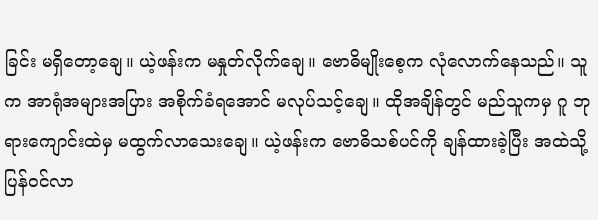ခြင်း မရှိတော့ချေ။ ယဲ့ဖန်းက မနှုတ်လိုက်ချေ။ ဗောဓိမျိုးစေ့က လုံလောက်နေသည်။ သူက အာရုံအများအပြား အစိုက်ခံရအောင် မလုပ်သင့်ချေ။ ထိုအချိန်တွင် မည်သူကမှ ဂူ ဘုရားကျောင်းထဲမှ မထွက်လာသေးချေ။ ယဲ့ဖန်းက ဗောဓိသစ်ပင်ကို ချန်ထားခဲ့ပြီး အထဲသို့ ပြန်ဝင်လာ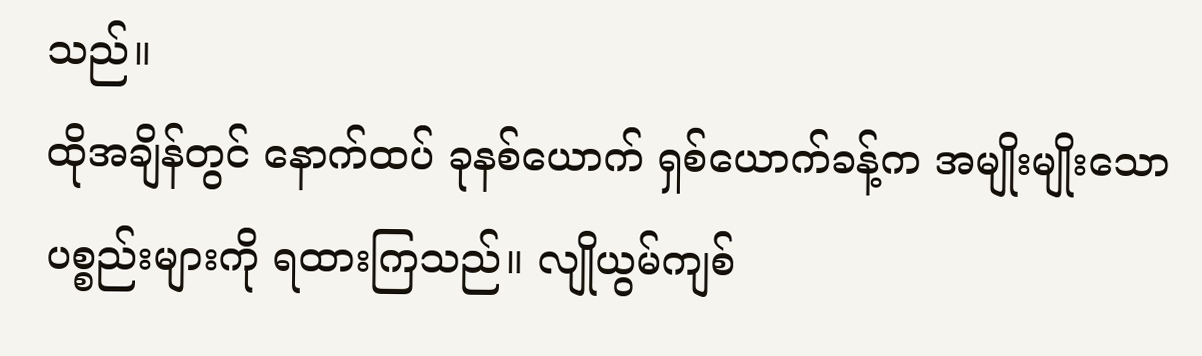သည်။
ထိုအချိန်တွင် နောက်ထပ် ခုနစ်ယောက် ရှစ်ယောက်ခန့်က အမျိုးမျိုးသော ပစ္စည်းများကို ရထားကြသည်။ လျိုယွမ်ကျစ်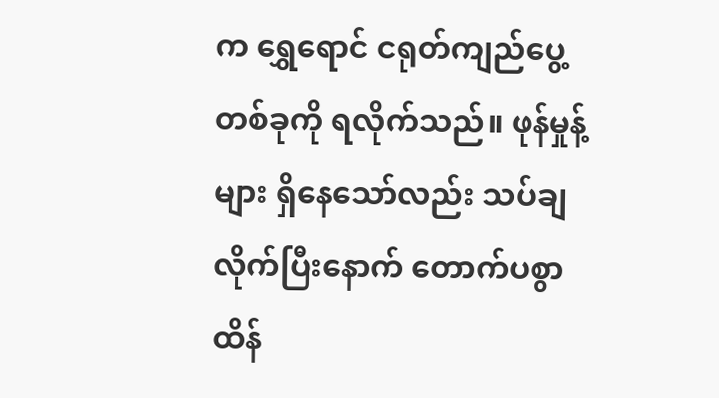က ရွှေရောင် ငရုတ်ကျည်ပွေ့ တစ်ခုကို ရလိုက်သည်။ ဖုန်မှုန့်များ ရှိနေသော်လည်း သပ်ချလိုက်ပြီးနောက် တောက်ပစွာ ထိန်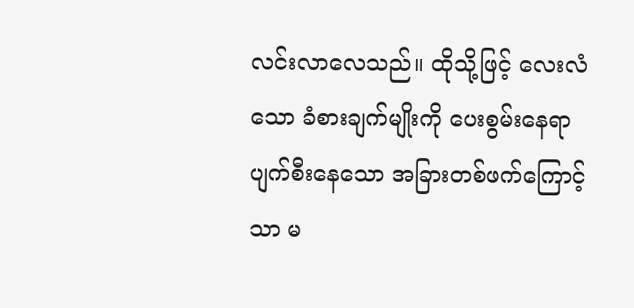လင်းလာလေသည်။ ထိုသို့ဖြင့် လေးလံသော ခံစားချက်မျိုးကို ပေးစွမ်းနေရာ ပျက်စီးနေသော အခြားတစ်ဖက်ကြောင့်သာ မ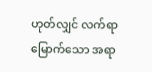ဟုတ်လျှင် လက်ရာမြောက်သော အရာ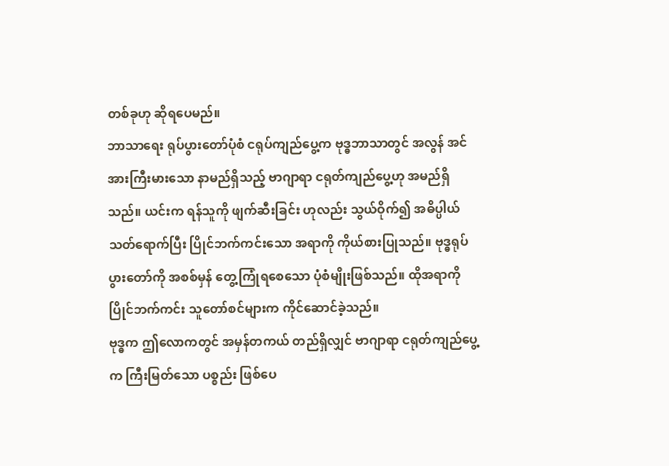တစ်ခုဟု ဆိုရပေမည်။
ဘာသာရေး ရုပ်ပွားတော်ပုံစံ ငရုပ်ကျည်ပွေ့က ဗုဒ္ဓဘာသာတွင် အလွန် အင်အားကြီးမားသော နာမည်ရှိသည့် ဗာဂျာရာ ငရုတ်ကျည်ပွေ့ဟု အမည်ရှိသည်။ ယင်းက ရန်သူကို ဖျက်ဆီးခြင်း ဟုလည်း သွယ်ဝိုက်၍ အဓိပ္ပါယ် သတ်ရောက်ပြီး ပြိုင်ဘက်ကင်းသော အရာကို ကိုယ်စားပြုသည်။ ဗုဒ္ဓရုပ်ပွားတော်ကို အစစ်မှန် တွေ့ကြုံရစေသော ပုံစံမျိုးဖြစ်သည်။ ထိုအရာကို ပြိုင်ဘက်ကင်း သူတော်စင်များက ကိုင်ဆောင်ခဲ့သည်။
ဗုဒ္ဓက ဤလောကတွင် အမှန်တကယ် တည်ရှိလျှင် ဗာဂျာရာ ငရုတ်ကျည်ပွေ့က ကြီးမြတ်သော ပစ္စည်း ဖြစ်ပေ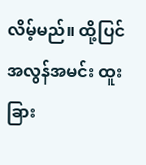လိမ့်မည်။ ထို့ပြင် အလွန်အမင်း ထူးခြား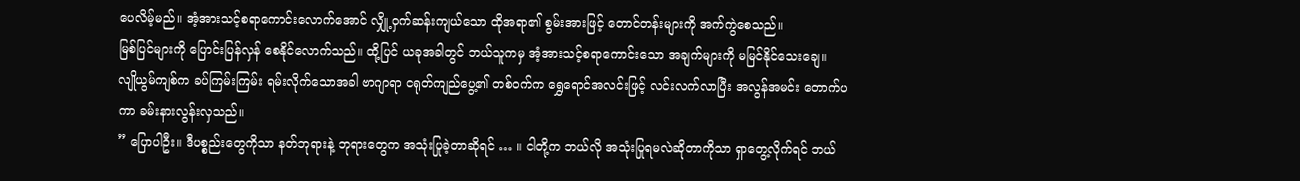ပေလိမ့်မည်။ အံ့အားသင့်စရာကောင်းလောက်အောင် လျှို့ဝှက်ဆန်းကျယ်သော ထိုအရာ၏ စွမ်းအားဖြင့် တောင်တန်းများကို အက်ကွဲစေသည်။
မြစ်ပြင်များကို ပြောင်းပြန်လှန် စေနိုင်လောက်သည်။ ထို့ပြင် ယခုအခါတွင် ဘယ်သူကမှ အံ့အားသင့်စရာကောင်းသော အချက်များကို မမြင်နိုင်သေးချေ။
လျိုယွမ်ကျစ်က ခပ်ကြမ်းကြမ်း ရမ်းလိုက်သောအခါ ဗာဂျာရာ ငရုတ်ကျည်ပွေ့၏ တစ်ဝက်က ရွှေရောင်အလင်းဖြင့် လင်းလက်လာပြီး အလွန်အမင်း တောက်ပကာ ခမ်းနားလွန်းလှသည်။
” ပြောပါဦး။ ဒီပစ္စည်းတွေကိုသာ နတ်ဘုရားနဲ့ ဘုရားတွေက အသုံးပြုခဲ့တာဆိုရင် … ။ ငါတို့က ဘယ်လို အသုံးပြုရမလဲဆိုတာကိုသာ ရှာတွေ့လိုက်ရင် ဘယ်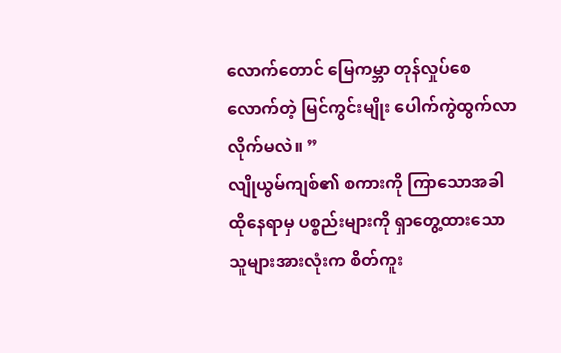လောက်တောင် မြေကမ္ဘာ တုန်လှုပ်စေလောက်တဲ့ မြင်ကွင်းမျိုး ပေါက်ကွဲထွက်လာလိုက်မလဲ။ ”
လျိုယွမ်ကျစ်၏ စကားကို ကြာသောအခါ ထိုနေရာမှ ပစ္စည်းများကို ရှာတွေ့ထားသော သူများအားလုံးက စိတ်ကူး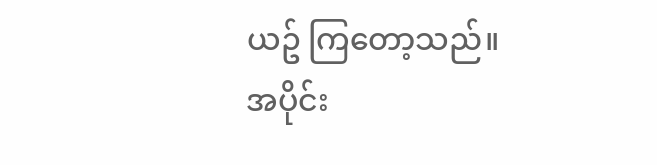ယဥ် ကြတော့သည်။
အပိုင်း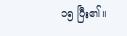၁၅ ပြီး၏။